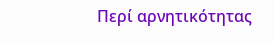Περί αρνητικότητας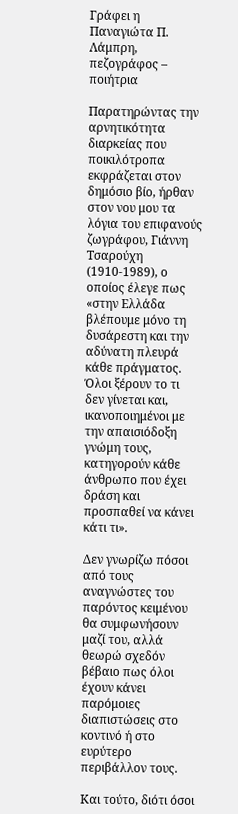Γράφει η Παναγιώτα Π. Λάμπρη,
πεζογράφος – ποιήτρια

Παρατηρώντας την αρνητικότητα διαρκείας που ποικιλότροπα εκφράζεται στον δημόσιο βίο, ήρθαν στον νου μου τα λόγια του επιφανούς ζωγράφου, Γιάννη Τσαρούχη (1910-1989), ο οποίος έλεγε πως «στην Ελλάδα βλέπουμε μόνο τη δυσάρεστη και την αδύνατη πλευρά κάθε πράγματος. Όλοι ξέρουν το τι δεν γίνεται και, ικανοποιημένοι με την απαισιόδοξη γνώμη τους, κατηγορούν κάθε άνθρωπο που έχει δράση και προσπαθεί να κάνει κάτι τι».

Δεν γνωρίζω πόσοι από τους αναγνώστες του παρόντος κειμένου θα συμφωνήσουν μαζί του, αλλά θεωρώ σχεδόν βέβαιο πως όλοι έχουν κάνει παρόμοιες διαπιστώσεις στο κοντινό ή στο ευρύτερο περιβάλλον τους.

Και τούτο, διότι όσοι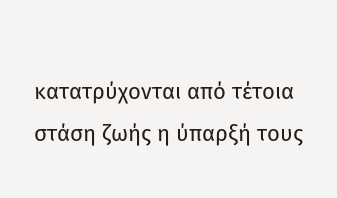κατατρύχονται από τέτοια στάση ζωής η ύπαρξή τους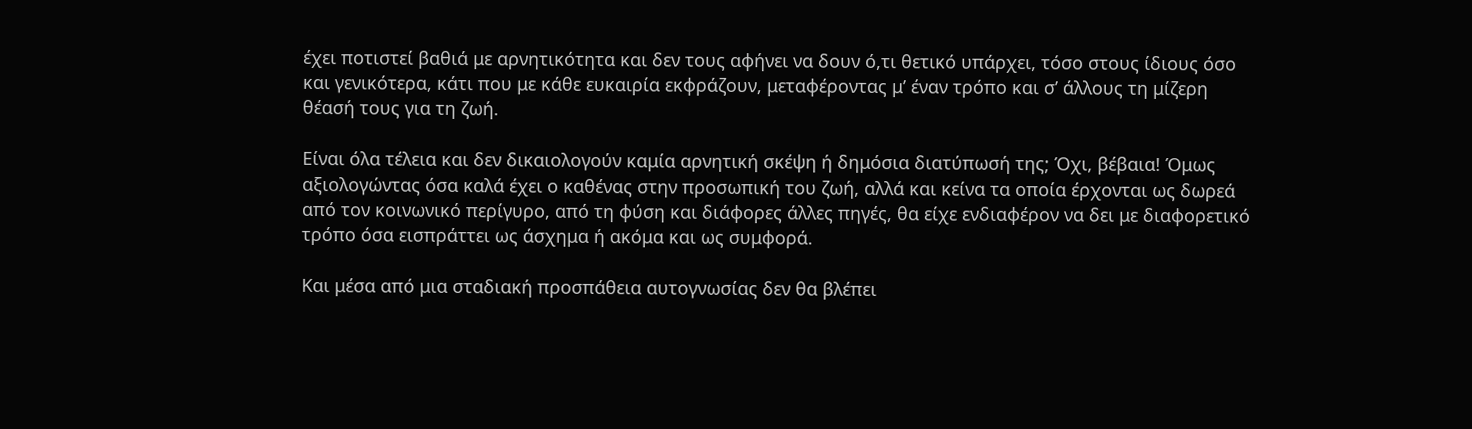έχει ποτιστεί βαθιά με αρνητικότητα και δεν τους αφήνει να δουν ό,τι θετικό υπάρχει, τόσο στους ίδιους όσο και γενικότερα, κάτι που με κάθε ευκαιρία εκφράζουν, μεταφέροντας μ’ έναν τρόπο και σ’ άλλους τη μίζερη θέασή τους για τη ζωή.

Είναι όλα τέλεια και δεν δικαιολογούν καμία αρνητική σκέψη ή δημόσια διατύπωσή της; Όχι, βέβαια! Όμως αξιολογώντας όσα καλά έχει ο καθένας στην προσωπική του ζωή, αλλά και κείνα τα οποία έρχονται ως δωρεά από τον κοινωνικό περίγυρο, από τη φύση και διάφορες άλλες πηγές, θα είχε ενδιαφέρον να δει με διαφορετικό τρόπο όσα εισπράττει ως άσχημα ή ακόμα και ως συμφορά.

Και μέσα από μια σταδιακή προσπάθεια αυτογνωσίας δεν θα βλέπει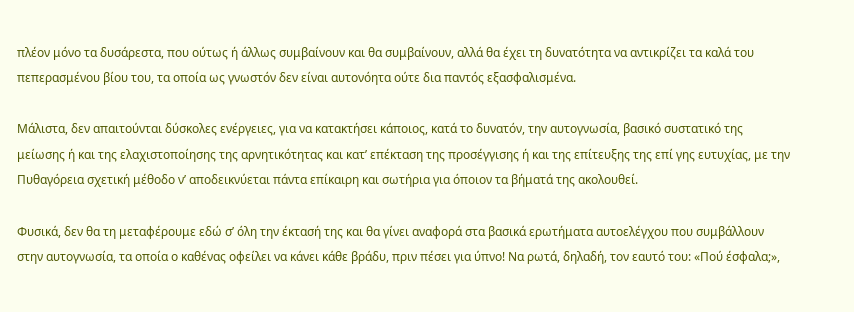πλέον μόνο τα δυσάρεστα, που ούτως ή άλλως συμβαίνουν και θα συμβαίνουν, αλλά θα έχει τη δυνατότητα να αντικρίζει τα καλά του πεπερασμένου βίου του, τα οποία ως γνωστόν δεν είναι αυτονόητα ούτε δια παντός εξασφαλισμένα.

Μάλιστα, δεν απαιτούνται δύσκολες ενέργειες, για να κατακτήσει κάποιος, κατά το δυνατόν, την αυτογνωσία, βασικό συστατικό της μείωσης ή και της ελαχιστοποίησης της αρνητικότητας και κατ’ επέκταση της προσέγγισης ή και της επίτευξης της επί γης ευτυχίας, με την Πυθαγόρεια σχετική μέθοδο ν’ αποδεικνύεται πάντα επίκαιρη και σωτήρια για όποιον τα βήματά της ακολουθεί.

Φυσικά, δεν θα τη μεταφέρουμε εδώ σ’ όλη την έκτασή της και θα γίνει αναφορά στα βασικά ερωτήματα αυτοελέγχου που συμβάλλουν στην αυτογνωσία, τα οποία ο καθένας οφείλει να κάνει κάθε βράδυ, πριν πέσει για ύπνο! Να ρωτά, δηλαδή, τον εαυτό του: «Πού έσφαλα;»,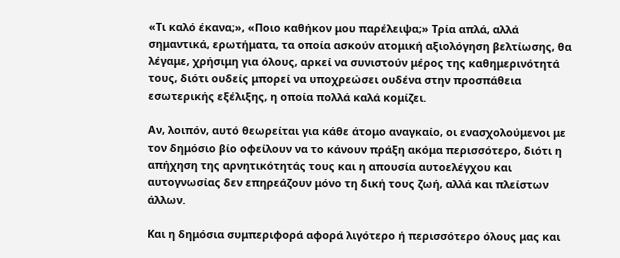«Τι καλό έκανα;», «Ποιο καθήκον μου παρέλειψα;» Τρία απλά, αλλά σημαντικά, ερωτήματα, τα οποία ασκούν ατομική αξιολόγηση βελτίωσης, θα λέγαμε, χρήσιμη για όλους, αρκεί να συνιστούν μέρος της καθημερινότητά τους, διότι ουδείς μπορεί να υποχρεώσει ουδένα στην προσπάθεια εσωτερικής εξέλιξης, η οποία πολλά καλά κομίζει.

Αν, λοιπόν, αυτό θεωρείται για κάθε άτομο αναγκαίο, οι ενασχολούμενοι με τον δημόσιο βίο οφείλουν να το κάνουν πράξη ακόμα περισσότερο, διότι η απήχηση της αρνητικότητάς τους και η απουσία αυτοελέγχου και αυτογνωσίας δεν επηρεάζουν μόνο τη δική τους ζωή, αλλά και πλείστων άλλων.

Και η δημόσια συμπεριφορά αφορά λιγότερο ή περισσότερο όλους μας και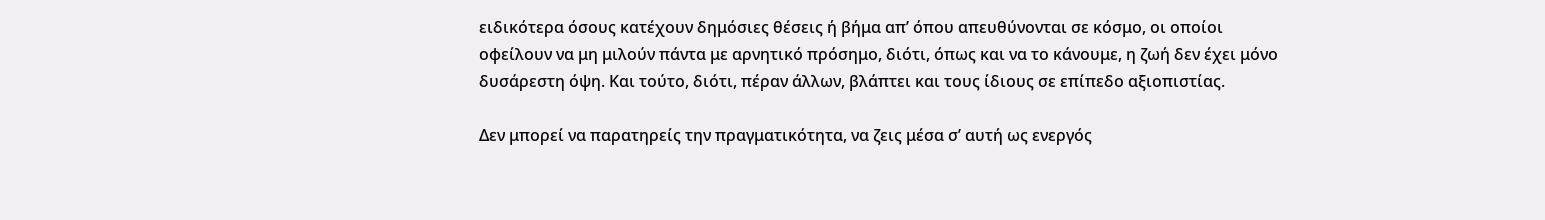ειδικότερα όσους κατέχουν δημόσιες θέσεις ή βήμα απ’ όπου απευθύνονται σε κόσμο, οι οποίοι οφείλουν να μη μιλούν πάντα με αρνητικό πρόσημο, διότι, όπως και να το κάνουμε, η ζωή δεν έχει μόνο δυσάρεστη όψη. Και τούτο, διότι, πέραν άλλων, βλάπτει και τους ίδιους σε επίπεδο αξιοπιστίας.

Δεν μπορεί να παρατηρείς την πραγματικότητα, να ζεις μέσα σ’ αυτή ως ενεργός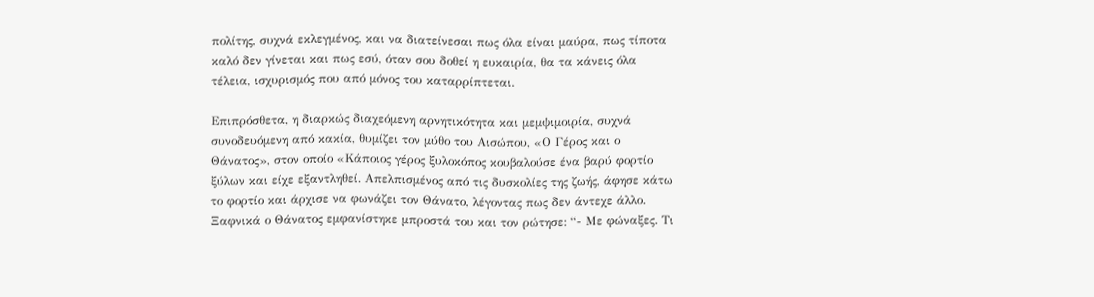πολίτης, συχνά εκλεγμένος, και να διατείνεσαι πως όλα είναι μαύρα, πως τίποτα καλό δεν γίνεται και πως εσύ, όταν σου δοθεί η ευκαιρία, θα τα κάνεις όλα τέλεια, ισχυρισμός που από μόνος του καταρρίπτεται.

Επιπρόσθετα, η διαρκώς διαχεόμενη αρνητικότητα και μεμψιμοιρία, συχνά συνοδευόμενη από κακία, θυμίζει τον μύθο του Αισώπου, «Ο Γέρος και ο Θάνατος», στον οποίο «Κάποιος γέρος ξυλοκόπος κουβαλούσε ένα βαρύ φορτίο ξύλων και είχε εξαντληθεί. Απελπισμένος από τις δυσκολίες της ζωής, άφησε κάτω το φορτίο και άρχισε να φωνάζει τον Θάνατο, λέγοντας πως δεν άντεχε άλλο. Ξαφνικά ο Θάνατος εμφανίστηκε μπροστά του και τον ρώτησε: “- Με φώναξες. Τι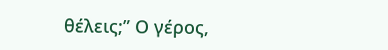θέλεις;” Ο γέρος,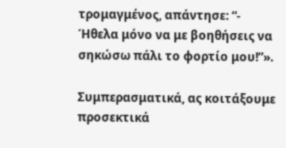τρομαγμένος, απάντησε: “- Ήθελα μόνο να με βοηθήσεις να σηκώσω πάλι το φορτίο μου!”».

Συμπερασματικά, ας κοιτάξουμε προσεκτικά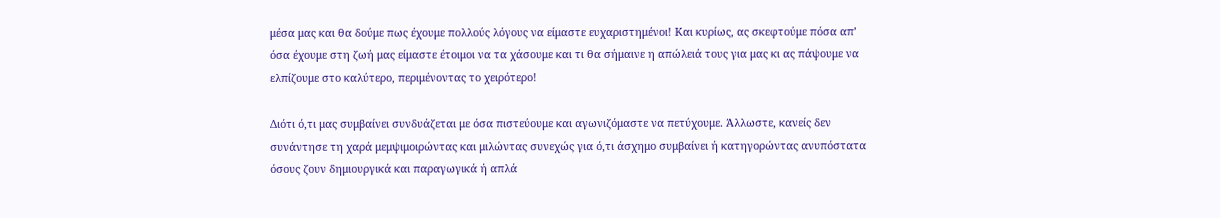μέσα μας και θα δούμε πως έχουμε πολλούς λόγους να είμαστε ευχαριστημένοι! Και κυρίως, ας σκεφτούμε πόσα απ’ όσα έχουμε στη ζωή μας είμαστε έτοιμοι να τα χάσουμε και τι θα σήμαινε η απώλειά τους για μας κι ας πάψουμε να ελπίζουμε στο καλύτερο, περιμένοντας το χειρότερο!

Διότι ό,τι μας συμβαίνει συνδυάζεται με όσα πιστεύουμε και αγωνιζόμαστε να πετύχουμε. Άλλωστε, κανείς δεν συνάντησε τη χαρά μεμψιμοιρώντας και μιλώντας συνεχώς για ό,τι άσχημο συμβαίνει ή κατηγορώντας ανυπόστατα όσους ζουν δημιουργικά και παραγωγικά ή απλά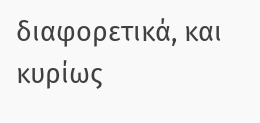διαφορετικά, και κυρίως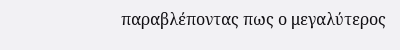παραβλέποντας πως ο μεγαλύτερος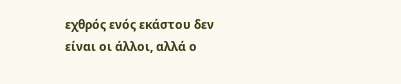εχθρός ενός εκάστου δεν είναι οι άλλοι, αλλά ο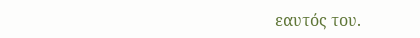εαυτός του.